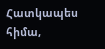Հատկապես հիմա,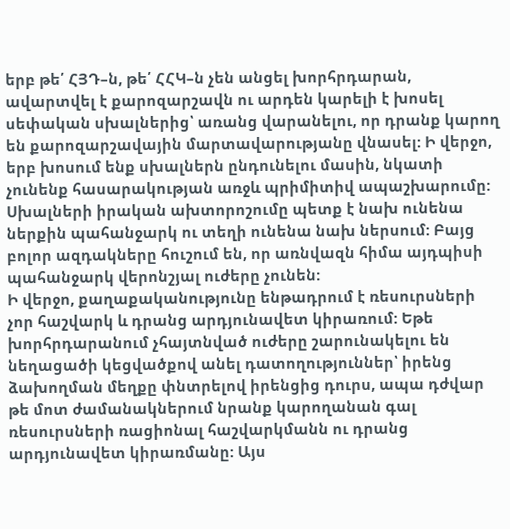երբ թե՛ ՀՅԴ–ն, թե՛ ՀՀԿ–ն չեն անցել խորհրդարան, ավարտվել է քարոզարշավն ու արդեն կարելի է խոսել սեփական սխալներից՝ առանց վարանելու, որ դրանք կարող են քարոզարշավային մարտավարությանը վնասել: Ի վերջո, երբ խոսում ենք սխալներն ընդունելու մասին, նկատի չունենք հասարակության առջև պրիմիտիվ ապաշխարումը: Սխալների իրական ախտորոշումը պետք է նախ ունենա ներքին պահանջարկ ու տեղի ունենա նախ ներսում: Բայց բոլոր ազդակները հուշում են, որ առնվազն հիմա այդպիսի պահանջարկ վերոնշյալ ուժերը չունեն:
Ի վերջո, քաղաքականությունը ենթադրում է ռեսուրսների չոր հաշվարկ և դրանց արդյունավետ կիրառում: Եթե խորհրդարանում չհայտնված ուժերը շարունակելու են նեղացածի կեցվածքով անել դատողություններ՝ իրենց ձախողման մեղքը փնտրելով իրենցից դուրս, ապա դժվար թե մոտ ժամանակներում նրանք կարողանան գալ ռեսուրսների ռացիոնալ հաշվարկմանն ու դրանց արդյունավետ կիրառմանը: Այս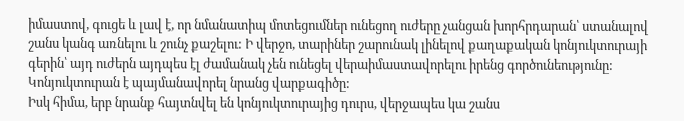իմաստով, գուցե և լավ է, որ նմանատիպ մոտեցումներ ունեցող ուժերը չանցան խորհրդարան՝ ստանալով շանս կանգ առնելու և շունչ քաշելու: Ի վերջո, տարիներ շարունակ լինելով քաղաքական կոնյուկտուրայի գերին՝ այդ ուժերն այդպես էլ ժամանակ չեն ունեցել վերաիմաստավորելու իրենց գործունեությունը: Կոնյուկտուրան է պայմանավորել նրանց վարքագիծը:
Իսկ հիմա, երբ նրանք հայտնվել են կոնյուկտուրայից դուրս, վերջապես կա շանս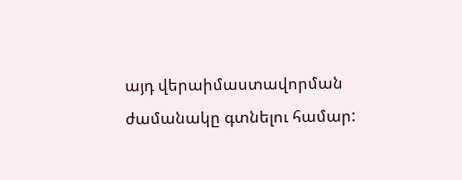այդ վերաիմաստավորման ժամանակը գտնելու համար: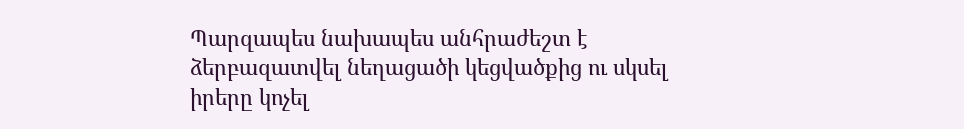Պարզապես նախապես անհրաժեշտ է ձերբազատվել նեղացածի կեցվածքից ու սկսել իրերը կոչել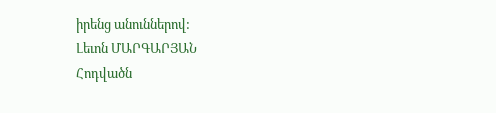իրենց անուններով:
Լեւոն ՄԱՐԳԱՐՅԱՆ
Հոդվածն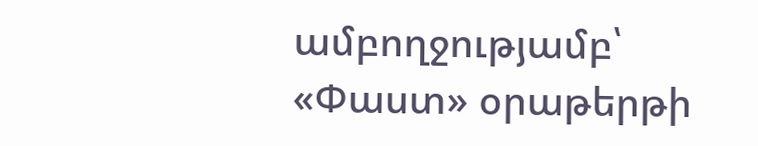ամբողջությամբ՝ «Փաստ» օրաթերթի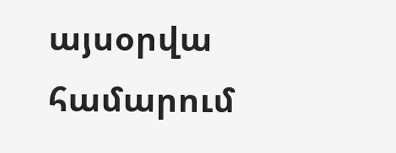այսօրվա համարում